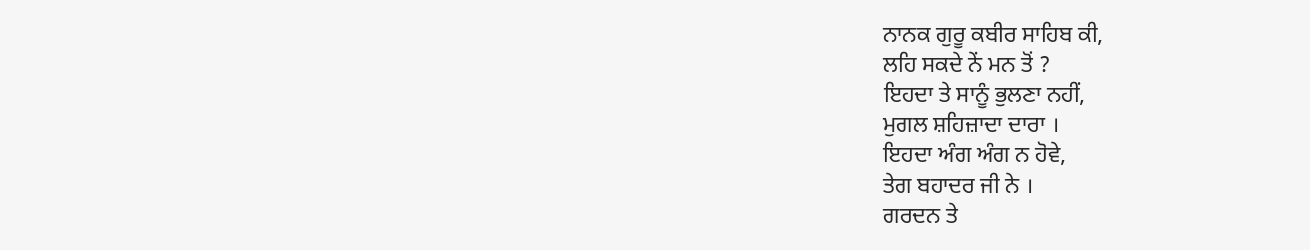ਨਾਨਕ ਗੁਰੂ ਕਬੀਰ ਸਾਹਿਬ ਕੀ,
ਲਹਿ ਸਕਦੇ ਨੇਂ ਮਨ ਤੋਂ ?
ਇਹਦਾ ਤੇ ਸਾਨੂੰ ਭੁਲਣਾ ਨਹੀਂ,
ਮੁਗਲ ਸ਼ਹਿਜ਼ਾਦਾ ਦਾਰਾ ।
ਇਹਦਾ ਅੰਗ ਅੰਗ ਨ ਹੋਵੇ,
ਤੇਗ ਬਹਾਦਰ ਜੀ ਨੇ ।
ਗਰਦਨ ਤੇ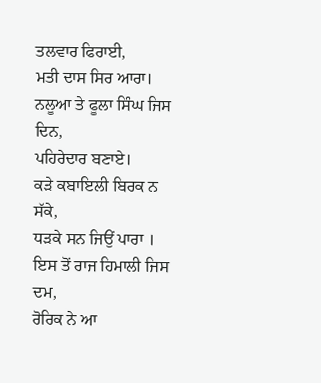ਤਲਵਾਰ ਫਿਰਾਈ,
ਮਤੀ ਦਾਸ ਸਿਰ ਆਰਾ।
ਨਲੂਆ ਤੇ ਫੂਲਾ ਸਿੰਘ ਜਿਸ ਦਿਨ,
ਪਹਿਰੇਦਾਰ ਬਣਾਏ।
ਕੜੇ ਕਬਾਇਲੀ ਬਿਰਕ ਨ ਸੱਕੇ,
ਧੜਕੇ ਸਨ ਜਿਉਂ ਪਾਰਾ ।
ਇਸ ਤੋਂ ਰਾਜ ਹਿਮਾਲੀ ਜਿਸ ਦਮ,
ਰੋਰਿਕ ਨੇ ਆ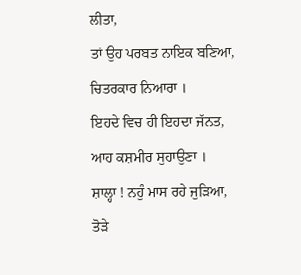ਲੀਤਾ,
ਤਾਂ ਉਹ ਪਰਬਤ ਨਾਇਕ ਬਣਿਆ,
ਚਿਤਰਕਾਰ ਨਿਆਰਾ ।
ਇਹਦੇ ਵਿਚ ਹੀ ਇਹਦਾ ਜੱਨਤ,
ਆਹ ਕਸ਼ਮੀਰ ਸੁਹਾਉਣਾ ।
ਸ਼ਾਲ੍ਹਾ ! ਨਹੁੰ ਮਾਸ ਰਹੇ ਜੁੜਿਆ,
ਤੋੜੇ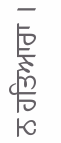ਨ ਹਤਿਆਰਾ ।